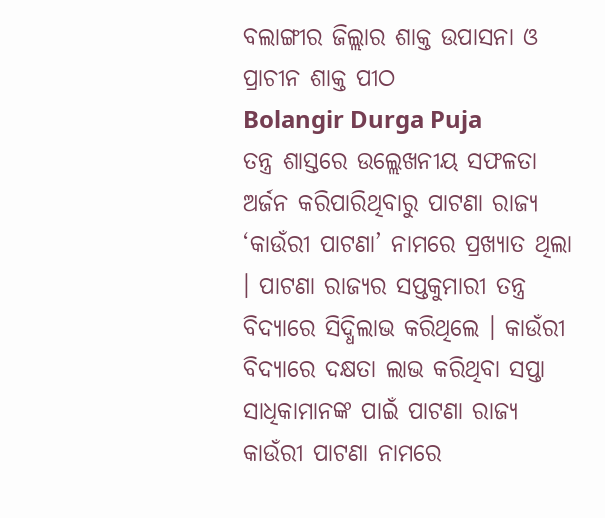ବଲାଙ୍ଗୀର ଜିଲ୍ଲାର ଶାକ୍ତ ଉପାସନା ଓ ପ୍ରାଚୀନ ଶାକ୍ତ ପୀଠ
Bolangir Durga Puja
ତନ୍ତ୍ର ଶାସ୍ତରେ ଉଲ୍ଲେଖନୀୟ ସଫଳତା ଅର୍ଜନ କରିପାରିଥିବାରୁ ପାଟଣା ରାଜ୍ୟ ‘କାଉଁରୀ ପାଟଣା’ ନାମରେ ପ୍ରଖ୍ୟାତ ଥିଲା । ପାଟଣା ରାଜ୍ୟର ସପ୍ତକୁମାରୀ ତନ୍ତ୍ର ବିଦ୍ୟାରେ ସିଦ୍ଧିଲାଭ କରିଥିଲେ । କାଉଁରୀ ବିଦ୍ୟାରେ ଦକ୍ଷତା ଲାଭ କରିଥିବା ସପ୍ତା ସାଧିକାମାନଙ୍କ ପାଇଁ ପାଟଣା ରାଜ୍ୟ କାଉଁରୀ ପାଟଣା ନାମରେ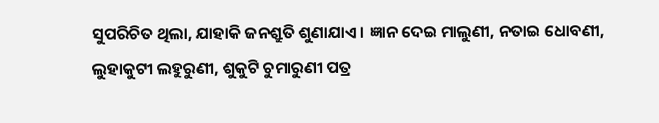ସୁପରିଚିତ ଥିଲା, ଯାହାକି ଜନଶ୍ରୁତି ଶୁଣାଯାଏ । ଜ୍ଞାନ ଦେଇ ମାଲୁଣୀ, ନତାଇ ଧୋବଣୀ, ଲୁହାକୁଟୀ ଲହୁରୁଣୀ, ଶୁକୁଟି ଚୁମାରୁଣୀ ପତ୍ର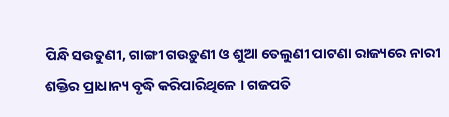ପିନ୍ଧି ସଉତୁଣୀ, ଗାଙ୍ଗୀ ଗଉଡ଼ୁଣୀ ଓ ଶୁଆ ତେଲୁଣୀ ପାଟଣା ରାଜ୍ୟରେ ନାରୀ ଶକ୍ତିର ପ୍ରାଧାନ୍ୟ ବୃଦ୍ଧି କରିପାରିଥିଳେ । ଗଜପତି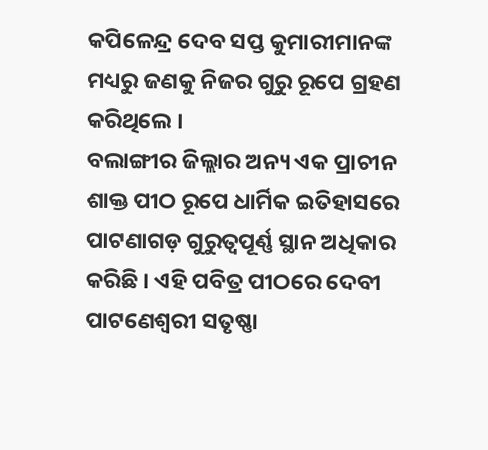କପିଳେନ୍ଦ୍ର ଦେବ ସପ୍ତ କୁମାରୀମାନଙ୍କ ମଧ୍ୟରୁ ଜଣକୁ ନିଜର ଗୁରୁ ରୂପେ ଗ୍ରହଣ କରିଥିଲେ ।
ବଲାଙ୍ଗୀର ଜିଲ୍ଲାର ଅନ୍ୟ ଏକ ପ୍ରାଚୀନ ଶାକ୍ତ ପୀଠ ରୂପେ ଧାର୍ମିକ ଇତିହାସରେ ପାଟଣାଗଡ଼ ଗୁରୁତ୍ୱପୂର୍ଣ୍ଣ ସ୍ଥାନ ଅଧିକାର କରିଛି । ଏହି ପବିତ୍ର ପୀଠରେ ଦେବୀ ପାଟଣେଶ୍ୱରୀ ସତୃଷ୍ଣା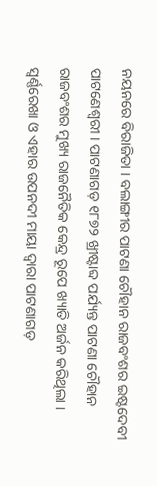ନୟନରେ ବିରାଜିତା । ବଲାଙ୍ଗୀର ପାଟଣା ଚୌହାନ ରାଜବଂଶର ଇଷ୍ଟଦେବୀ ପାଟଣେଶ୍ୱରୀ । ପାଟଣାଗଡ଼ ୧୮୭୨ ଖ୍ରୀଷ୍ଟାବ୍ଦ ପର୍ଯ୍ୟନ୍ତ ପାଟଣା ଚୌହାନ ରାଜବଂଶର ମୁଖ୍ୟ ରାଜନୈତିକ କେନ୍ଦ୍ର ରୂପେ ଖ୍ୟାତି ଅର୍ଜନ କରିଥିଲା । ସ୍ୱର୍ଣ୍ଣରେଖା ଓ ଏହାର ଉପନଦୀ ମାୟା ଦ୍ୱାରା ପାଟଣାଗଡ଼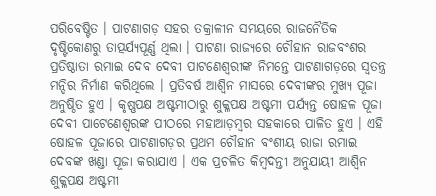ପରିବେଷ୍ଟିତ । ପାଟଣାଗଡ଼ ସହର ତକ୍ରାଳୀନ ସମୟରେ ରାଜନୈତିକ ଦୃଷ୍ଟିକୋଣରୁ ତାତ୍ପର୍ଯ୍ୟପୂର୍ଣ୍ଣ ଥିଲା । ପାଟଣା ରାଜ୍ୟରେ ଚୌହାନ ରାଜବଂଶର ପ୍ରତିଷ୍ଠାତା ରମାଇ ଦେବ ଦେବୀ ପାଟଣେଶ୍ୱରୀଙ୍କ ନିମନ୍ତେ ପାଟଣାଗଡ଼ରେ ସ୍ୱତନ୍ତ୍ର ମନ୍ଦିର ନିର୍ମାଣ କରିଥିଲେ । ପ୍ରତିବର୍ଷ ଆଶ୍ୱିନ ମାସରେ ଦେବୀଙ୍କର ମୁଖ୍ୟ ପୂଜା ଅନୁଷ୍ଠିତ ହୁଏ । କୃଷ୍ଣପକ୍ଷ ଅଷ୍ଟମୀଠାରୁ ଶୁକ୍ଳପକ୍ଷ ଅଷ୍ଟମୀ ପର୍ଯ୍ୟନ୍ତ ଷୋହଳ ପୂଜା ଦେବୀ ପାଟେଣେଶ୍ୱରଙ୍କ ପୀଠରେ ମହାଆଡ଼ମ୍ବର ସହକାରେ ପାଳିତ ହୁଏ । ଏହି ଷୋହଳ ପୂଜାରେ ପାଟଣାଗଡ଼ର ପ୍ରଥମ ଚୌହାନ ବଂଶୀୟ ରାଜା ରମାଇ ଦେବଙ୍କ ଖଣ୍ଡା ପୂଜା କରାଯାଏ । ଏକ ପ୍ରଚଳିତ କିମ୍ବଦନ୍ତୀ ଅନୁଯାୟୀ ଆଶ୍ୱିନ ଶୁକ୍ଳପକ୍ଷ ଅଷ୍ଟମୀ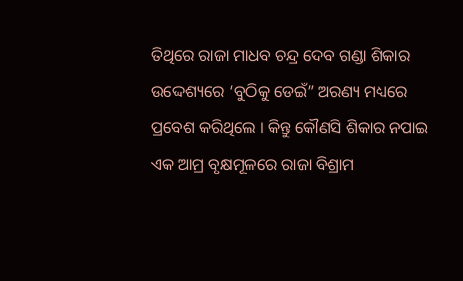ତିଥିରେ ରାଜା ମାଧବ ଚନ୍ଦ୍ର ଦେବ ଗଣ୍ଡା ଶିକାର ଉଦ୍ଦେଶ୍ୟରେ ‘ବୁଠିକୁ ଡେଇଁ” ଅରଣ୍ୟ ମଧ୍ୟରେ ପ୍ରବେଶ କରିଥିଲେ । କିନ୍ତୁ କୌଣସି ଶିକାର ନପାଇ ଏକ ଆମ୍ର ବୃକ୍ଷମୂଳରେ ରାଜା ବିଶ୍ରାମ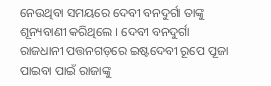ନେଉଥିବା ସମୟରେ ଦେବୀ ବନଦୁର୍ଗା ତାଙ୍କୁ ଶୂନ୍ୟବାଣୀ କରିଥିଲେ । ଦେବୀ ବନଦୁର୍ଗା ରାଜଧାନୀ ପତ୍ତନଗଡ଼ରେ ଇଷ୍ଟଦେବୀ ରୂପେ ପୂଜା ପାଇବା ପାଇଁ ରାଜାଙ୍କୁ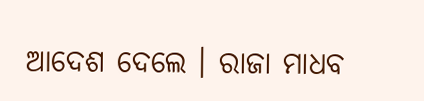ଆଦେଶ ଦେଲେ । ରାଜା ମାଧବ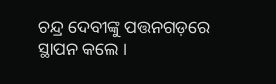ଚନ୍ଦ୍ର ଦେବୀଙ୍କୁ ପତ୍ତନଗଡ଼ରେ ସ୍ଥାପନ କଲେ ।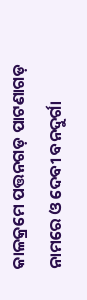କାଳକ୍ରମେ ପତ୍ତନଗଡ଼ ପାଟଣାଗଡ଼ ନାମରେ ଓ ଦେବୀ ବନଦୁର୍ଗା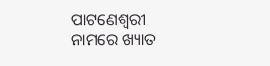ପାଟଣେଶ୍ୱରୀ ନାମରେ ଖ୍ୟାତ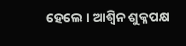ହେଲେ । ଆଶ୍ୱିନ ଶୁକ୍ଳପକ୍ଷ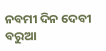ନବମୀ ଦିନ ଦେବୀ ବରୁଆ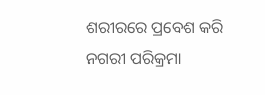ଶରୀରରେ ପ୍ରବେଶ କରି ନଗରୀ ପରିକ୍ରମା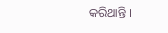କରିଥାନ୍ତି ।